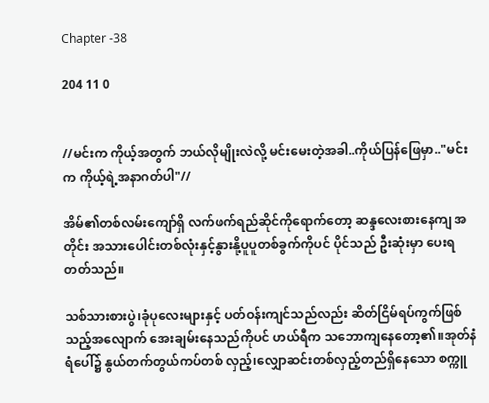Chapter -38

204 11 0


//မင်းက ကိုယ့်အတွက် ဘယ်လိုမျိုးလဲလို့ မင်းမေးတဲ့အခါ..ကိုယ်ပြန်ဖြေမှာ.."မင်းက ကိုယ့်ရဲ့အနာဂတ်ပါ"//

အိမ်၏တစ်လမ်းကျော်ရှိ လက်ဖက်ရည်ဆိုင်ကိုရောက်တော့ ဆန္ဒလေးစားနေကျ အတိုင်း အသားပေါင်းတစ်လုံးနှင့်နွားနို့ပူပူတစ်ခွက်ကိုပင် ပိုင်သည် ဦးဆုံးမှာ ပေးရတတ်သည်။

သစ်သားစားပွဲ၊ခုံပုလေးများနှင့် ပတ်ဝန်းကျင်သည်လည်း ဆိတ်ငြိမ်ရပ်ကွက်ဖြစ်သည့်အလျောက် အေးချမ်းနေသည်ကိုပင် ဟယ်ရီက သဘောကျနေတော့၏။အုတ်နံရံပေါ်၌ နွယ်တက်တွယ်ကပ်တစ် လှည့်၊လျှောဆင်းတစ်လှည့်တည်ရှိနေသော စက္ကူ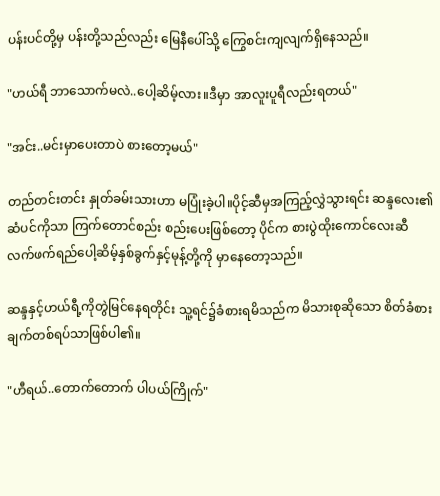ပန်းပင်တို့မှ ပန်းတို့သည်လည်း မြေနီပေါ်သို့ ကြွေစင်းကျလျက်ရှိနေသည်။

"ဟယ်ရီ ဘာသောက်မလဲ..ပေါ့ဆိမ့်လား။ဒီမှာ အာလူးပူရီလည်းရတယ်"

"အင်း..မင်းမှာပေးတာပဲ စားတော့မယ်"

တည်တင်းတင်း နှုတ်ခမ်းသားဟာ မပြုံးခဲ့ပါ။ပိုင့်ဆီမှအကြည့်လွှဲသွားရင်း ဆန္ဒလေး၏ဆံပင်ကိုသာ ကြက်တောင်စည်း စည်းပေးဖြစ်တော့ ပိုင်က စားပွဲထိုးကောင်လေးဆီ လက်ဖက်ရည်ပေါ့ဆိမ့်နှစ်ခွက်နှင့်မုန့်တို့ကို မှာနေတော့သည်။

ဆန္ဒနှင့်ဟယ်ရီ့ကိုတွဲမြင်နေရတိုင်း သူ့ရင်၌ခံစားရမိသည်က မိသားစုဆိုသော စိတ်ခံစားချက်တစ်ရပ်သာဖြစ်ပါ၏။

"ဟီရယ်..တောက်တောက် ပါပယ်ကြိုက်"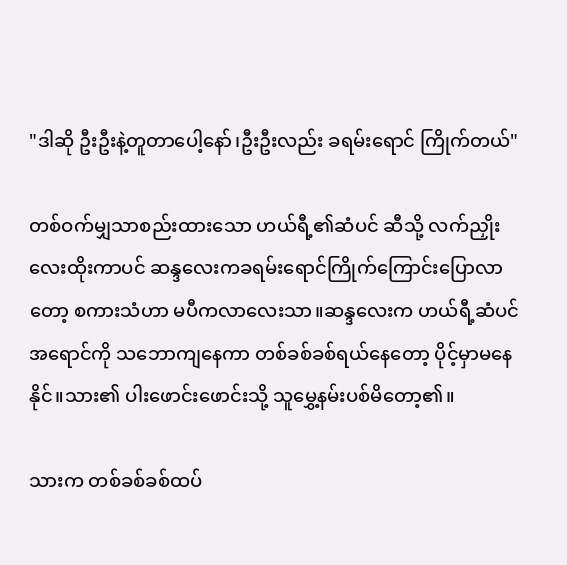"ဒါဆို ဦးဦးနဲ့တူတာပေါ့နော်၊ဦးဦးလည်း ခရမ်းရောင် ကြိုက်တယ်"

တစ်ဝက်မျှသာစည်းထားသော ဟယ်ရီ့၏ဆံပင် ဆီသို့ လက်ညှိုးလေးထိုးကာပင် ဆန္ဒလေးကခရမ်းရောင်ကြိုက်ကြောင်းပြောလာတော့ စကားသံဟာ မပီကလာလေးသာ။ဆန္ဒလေးက ဟယ်ရီ့ဆံပင် အရောင်ကို သဘောကျနေကာ တစ်ခစ်ခစ်ရယ်နေတော့ ပိုင့်မှာမနေနိုင်။သား၏ ပါးဖောင်းဖောင်းသို့ သူမွှေ့နမ်းပစ်မိတော့၏။

သားက တစ်ခစ်ခစ်ထပ်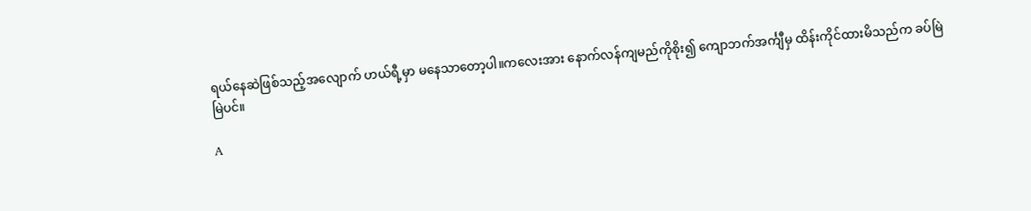ရယ်နေဆဲဖြစ်သည့်အလျောက် ဟယ်ရီ့မှာ မနေသာတော့ပါ။ကလေးအား နောက်လန်ကျမည်ကိုစိုး၍ ကျောဘက်အင်္ကျီမှ ထိန်းကိုင်ထားမိသည်က ခပ်မြဲမြဲပင်။

A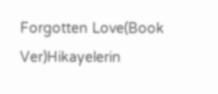Forgotten Love(Book Ver)Hikayelerin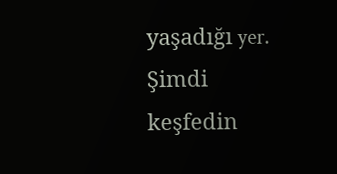yaşadığı yer. Şimdi keşfedin